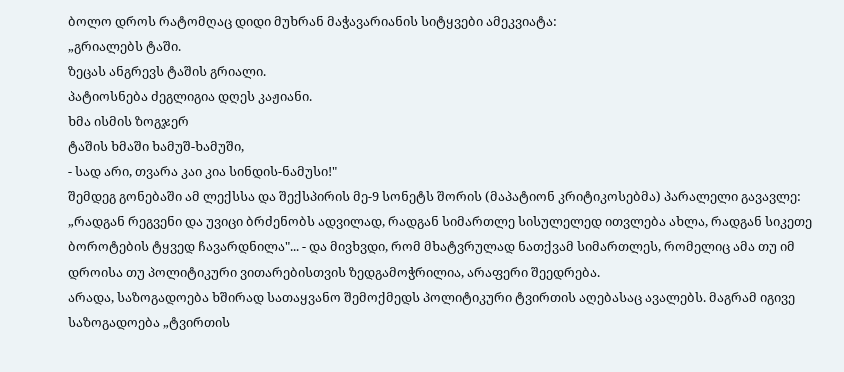ბოლო დროს რატომღაც დიდი მუხრან მაჭავარიანის სიტყვები ამეკვიატა:
„გრიალებს ტაში.
ზეცას ანგრევს ტაშის გრიალი.
პატიოსნება ძეგლიგია დღეს კაჟიანი.
ხმა ისმის ზოგჯერ
ტაშის ხმაში ხამუშ-ხამუში,
- სად არი, თვარა კაი კია სინდის-ნამუსი!"
შემდეგ გონებაში ამ ლექსსა და შექსპირის მე-9 სონეტს შორის (მაპატიონ კრიტიკოსებმა) პარალელი გავავლე: „რადგან რეგვენი და უვიცი ბრძენობს ადვილად, რადგან სიმართლე სისულელედ ითვლება ახლა, რადგან სიკეთე ბოროტების ტყვედ ჩავარდნილა"... - და მივხვდი, რომ მხატვრულად ნათქვამ სიმართლეს, რომელიც ამა თუ იმ დროისა თუ პოლიტიკური ვითარებისთვის ზედგამოჭრილია, არაფერი შეედრება.
არადა, საზოგადოება ხშირად სათაყვანო შემოქმედს პოლიტიკური ტვირთის აღებასაც ავალებს. მაგრამ იგივე საზოგადოება „ტვირთის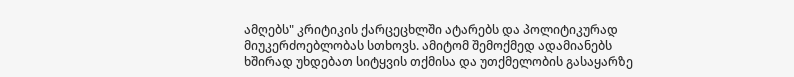ამღებს" კრიტიკის ქარცეცხლში ატარებს და პოლიტიკურად მიუკერძოებლობას სთხოვს. ამიტომ შემოქმედ ადამიანებს ხშირად უხდებათ სიტყვის თქმისა და უთქმელობის გასაყარზე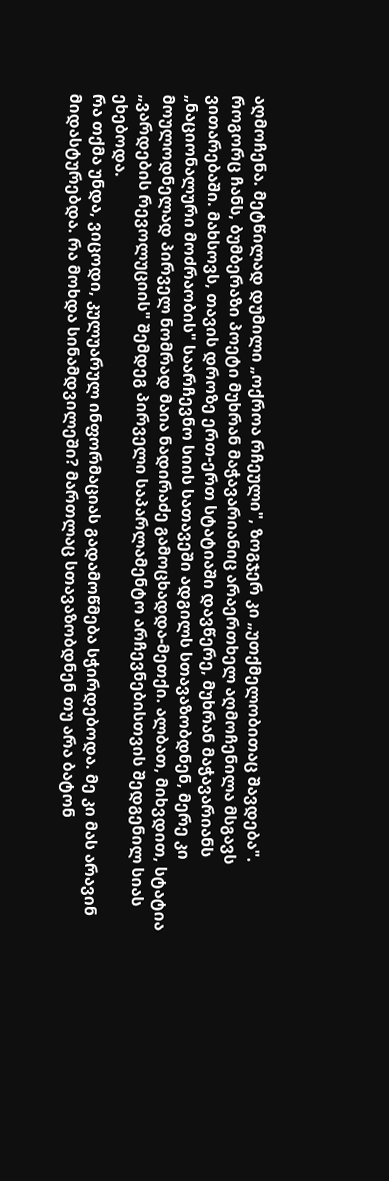აღმოჩენა. მეტწილად დუმილი „ოქროა რჩეული", ზოგჯერ კი „უთქმელობითაც შავდება".
როგორც ჩანს, ბუმბერაზი პოეტი მუხრან მაჭავარიანიც არაერთხელ აღმოჩენილა მსგავს ვითარებაში. მახსოვს, თავის დროზე ერთ-ერთ სტატიაში დავწერე, მუხრან მაჭავარიანს „ნაციონალური მოძრაობის" საარჩევნო სიის სათავეში ადგილს სთავაზობდნენ, მერე კი მოულოდნელად პირველ ნომრად მაია ნადირაძე გამოცხადდა-მეთქი. ალბათ, მიხვდით, სტატია „ვარდების რევოლუციის" შემდეგ პირველი საპარლამენტო არჩევნებისთვის შედგენილ სიას ეხებოდა.
რა თქმა უნდა, ვიცოდი, კულუარულ ინფორმაციას გადამოწმება სჭირდებოდა. მე კი მას არავინ მიდასტურებდა. რა მოხდა სინამდვილეში? მართლაც სთავაზობდნენ თუ არა ბატონ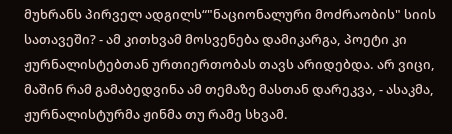მუხრანს პირველ ადგილს“"ნაციონალური მოძრაობის" სიის სათავეში? - ამ კითხვამ მოსვენება დამიკარგა, პოეტი კი ჟურნალისტებთან ურთიერთობას თავს არიდებდა. არ ვიცი, მაშინ რამ გამაბედვინა ამ თემაზე მასთან დარეკვა, - ასაკმა, ჟურნალისტურმა ჟინმა თუ რამე სხვამ.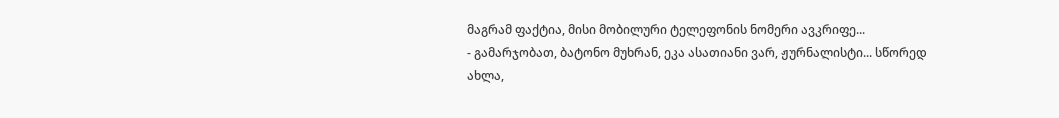მაგრამ ფაქტია, მისი მობილური ტელეფონის ნომერი ავკრიფე...
- გამარჯობათ, ბატონო მუხრან, ეკა ასათიანი ვარ, ჟურნალისტი... სწორედ ახლა,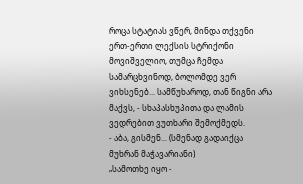როცა სტატიას ვწერ, მინდა თქვენი ერთ-ერთი ლექსის სტრიქონი მოვიშველიო, თუმცა ჩემდა სამარცხვინოდ, ბოლომდე ვერ ვიხსენებ... სამწუხაროდ, თან წიგნი არა მაქვს, - სხაპასხუპითა და ლამის ვედრებით ვუთხარი შემოქმედს.
- აბა, გისმენ... (სმენად გადაიქცა მუხრან მაჭავარიანი)
„სამოთხე იყო -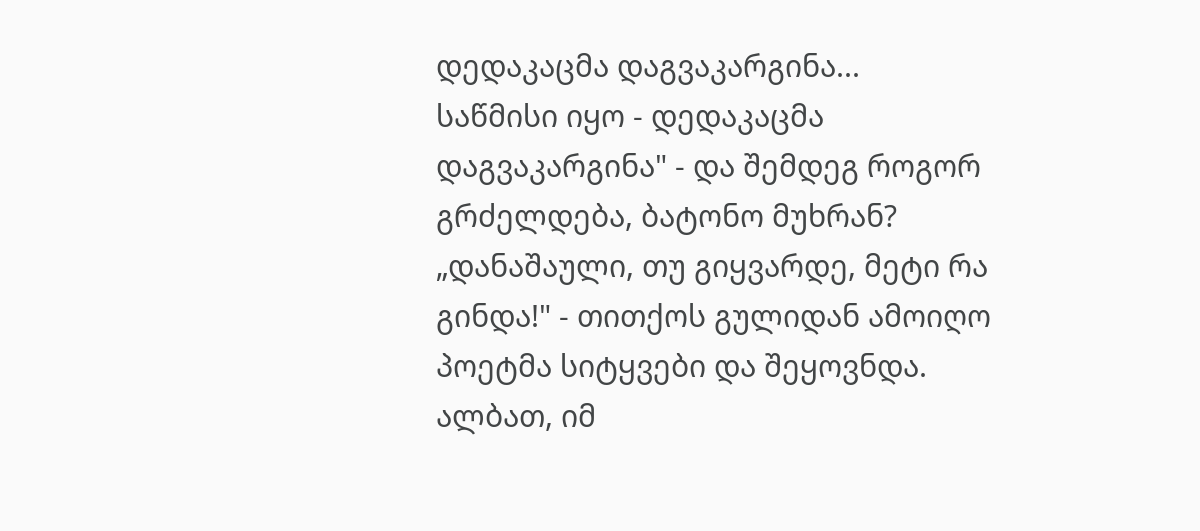დედაკაცმა დაგვაკარგინა...
საწმისი იყო - დედაკაცმა დაგვაკარგინა" - და შემდეგ როგორ გრძელდება, ბატონო მუხრან?
„დანაშაული, თუ გიყვარდე, მეტი რა გინდა!" - თითქოს გულიდან ამოიღო პოეტმა სიტყვები და შეყოვნდა. ალბათ, იმ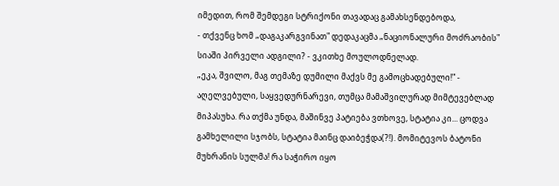იმედით, რომ შემდეგი სტრიქონი თავადაც გამახსენდებოდა,
- თქვენც ხომ „დაგაკარგვინათ" დედაკაცმა „ნაციონალური მოძრაობის" სიაში პირველი ადგილი? - ვკითხე მოულოდნელად.
„ეკა, შვილო, მაგ თემაზე დუმილი მაქვს მე გამოცხადებული!" - აღელვებული, საყვედურნარევი, თუმცა მამაშვილურად მიმტევებლად მიპასუხა. რა თქმა უნდა, მაშინვე პატიება ვთხოვე, სტატია კი... ცოდვა გამხელილი სჯობს, სტატია მაინც დაიბეჭდა(?!). მომიტევოს ბატონი მუხრანის სულმა! რა საჭირო იყო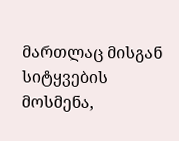მართლაც მისგან სიტყვების მოსმენა,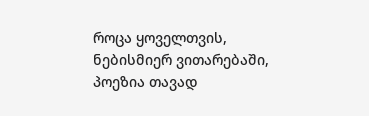როცა ყოველთვის, ნებისმიერ ვითარებაში, პოეზია თავად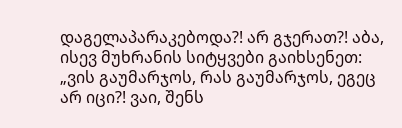დაგელაპარაკებოდა?! არ გჯერათ?! აბა, ისევ მუხრანის სიტყვები გაიხსენეთ: „ვის გაუმარჯოს, რას გაუმარჯოს, ეგეც არ იცი?! ვაი, შენს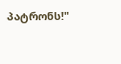პატრონს!"